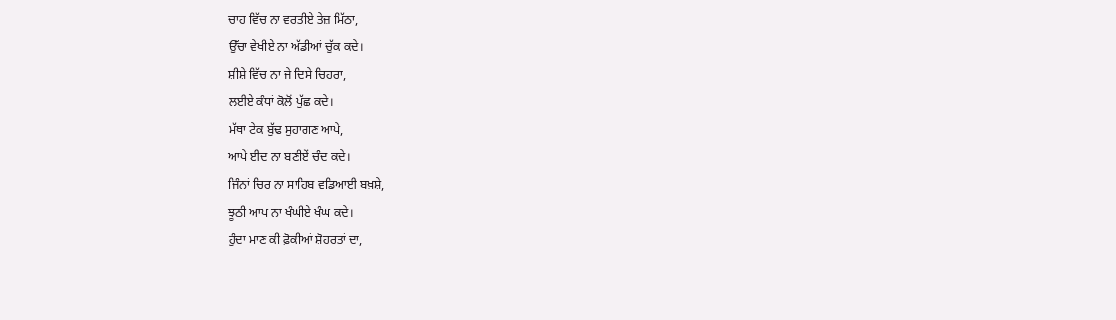ਚਾਹ ਵਿੱਚ ਨਾ ਵਰਤੀਏ ਤੇਜ਼ ਮਿੱਠਾ,
ਉੱਚਾ ਵੇਖੀਏ ਨਾ ਅੱਡੀਆਂ ਚੁੱਕ ਕਦੇ।
ਸ਼ੀਸ਼ੇ ਵਿੱਚ ਨਾ ਜੇ ਦਿਸੇ ਚਿਹਰਾ,
ਲਈਏ ਕੰਧਾਂ ਕੋਲੋਂ ਪੁੱਛ ਕਦੇ।
ਮੱਥਾ ਟੇਕ ਬੁੱਢ ਸੁਹਾਗਣ ਆਪੇ,
ਆਪੇ ਈਦ ਨਾ ਬਣੀਏਂ ਚੰਦ ਕਦੇ।
ਜਿੰਨਾਂ ਚਿਰ ਨਾ ਸਾਹਿਬ ਵਡਿਆਈ ਬਖ਼ਸ਼ੇ,
ਝੂਠੀ ਆਪ ਨਾ ਖੰਘੀਏ ਖੰਘ ਕਦੇ।
ਹੁੰਦਾ ਮਾਣ ਕੀ ਫ਼ੋਕੀਆਂ ਸ਼ੋਹਰਤਾਂ ਦਾ,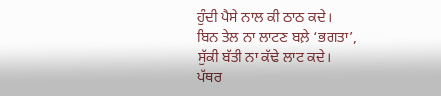ਹੁੰਦੀ ਪੈਸੇ ਨਾਲ ਕੀ ਠਾਠ ਕਦੇ।
ਬਿਨ ਤੇਲ ਨਾ ਲਾਟਣ ਬਲ਼ੇ ‘ਭਗਤਾ’,
ਸੁੱਕੀ ਬੱਤੀ ਨਾ ਕੱਢੇ ਲਾਟ ਕਦੇ।
ਪੱਥਰ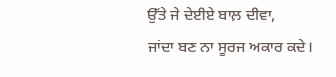ਉੱਤੇ ਜੇ ਦੇਈਏ ਬਾਲ਼ ਦੀਵਾ,
ਜਾਂਦਾ ਬਣ ਨਾ ਸੂਰਜ ਅਕਾਰ ਕਦੇ।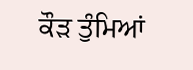ਕੌੜ ਤੁੰਮਿਆਂ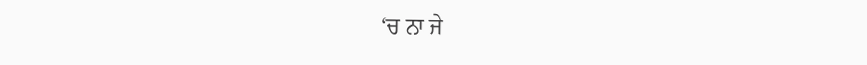‘ਚ ਨਾ ਜੇ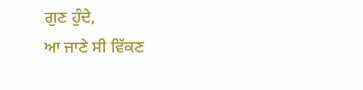ਗੁਣ ਹੁੰਦੇ,
ਆ ਜਾਣੇ ਸੀ ਵਿੱਕਣ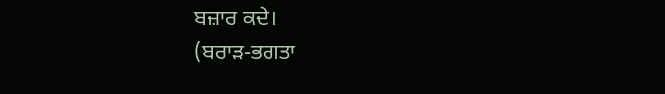ਬਜ਼ਾਰ ਕਦੇ।
(ਬਰਾੜ-ਭਗਤਾ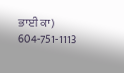ਭਾਈ ਕਾ)
604-751-1113